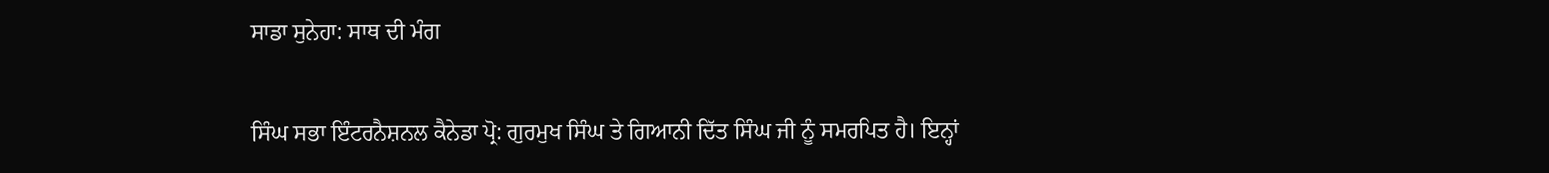ਸਾਡਾ ਸੁਨੇਹਾ: ਸਾਥ ਦੀ ਮੰਗ

ਸਿੰਘ ਸਭਾ ਇੰਟਰਨੈਸ਼ਨਲ ਕੈਨੇਡਾ ਪ੍ਰੋ: ਗੁਰਮੁਖ ਸਿੰਘ ਤੇ ਗਿਆਨੀ ਦਿੱਤ ਸਿੰਘ ਜੀ ਨੂੰ ਸਮਰਪਿਤ ਹੈ। ਇਨ੍ਹਾਂ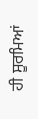ਹੀ ਸੂਰਮਿਆਂ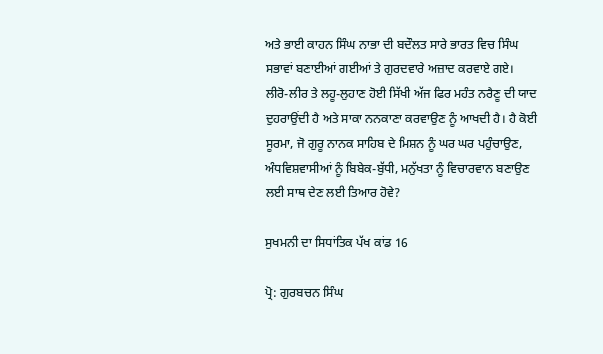ਅਤੇ ਭਾਈ ਕਾਹਨ ਸਿੰਘ ਨਾਭਾ ਦੀ ਬਦੌਲਤ ਸਾਰੇ ਭਾਰਤ ਵਿਚ ਸਿੰਘ ਸਭਾਵਾਂ ਬਣਾਈਆਂ ਗਈਆਂ ਤੇ ਗੁਰਦਵਾਰੇ ਅਜ਼ਾਦ ਕਰਵਾਏ ਗਏ। ਲੀਰੋ-ਲੀਰ ਤੇ ਲਹੂ-ਲੁਹਾਣ ਹੋਈ ਸਿੱਖੀ ਅੱਜ ਫਿਰ ਮਹੰਤ ਨਰੈਣੂ ਦੀ ਯਾਦ ਦੁਹਰਾਉਂਦੀ ਹੈ ਅਤੇ ਸਾਕਾ ਨਨਕਾਣਾ ਕਰਵਾਉਣ ਨੂੰ ਆਖਦੀ ਹੈ। ਹੈ ਕੋਈ ਸੂਰਮਾ, ਜੋ ਗੁਰੂ ਨਾਨਕ ਸਾਹਿਬ ਦੇ ਮਿਸ਼ਨ ਨੂੰ ਘਰ ਘਰ ਪਹੁੰਚਾਉਣ, ਅੰਧਵਿਸ਼ਵਾਸੀਆਂ ਨੂੰ ਬਿਬੇਕ-ਬੁੱਧੀ, ਮਨੁੱਖਤਾ ਨੂੰ ਵਿਚਾਰਵਾਨ ਬਣਾਉਣ ਲਈ ਸਾਥ ਦੇਣ ਲਈ ਤਿਆਰ ਹੋਵੇ?

ਸੁਖਮਨੀ ਦਾ ਸਿਧਾਂਤਿਕ ਪੱਖ ਕਾਂਡ 16

ਪ੍ਰੋ: ਗੁਰਬਚਨ ਸਿੰਘ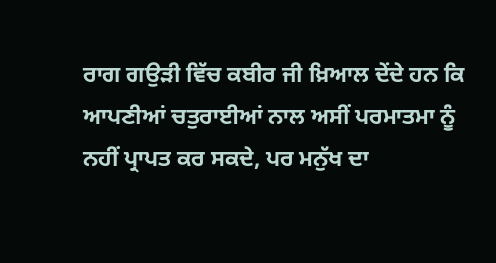ਰਾਗ ਗਉੜੀ ਵਿੱਚ ਕਬੀਰ ਜੀ ਖ਼ਿਆਲ ਦੇਂਦੇ ਹਨ ਕਿ ਆਪਣੀਆਂ ਚਤੁਰਾਈਆਂ ਨਾਲ ਅਸੀਂ ਪਰਮਾਤਮਾ ਨੂੰ ਨਹੀਂ ਪ੍ਰਾਪਤ ਕਰ ਸਕਦੇ, ਪਰ ਮਨੁੱਖ ਦਾ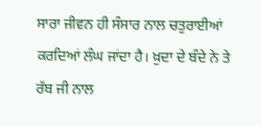ਸਾਰਾ ਜੀਵਨ ਹੀ ਸੰਸਾਰ ਨਾਲ ਚਤੁਰਾਈਆਂ ਕਰਦਿਆਂ ਲੰਘ ਜਾਂਦਾ ਹੈ। ਖ਼ੁਦਾ ਦੇ ਬੰਦੇ ਨੇ ਤੇ ਰੱਬ ਜੀ ਨਾਲ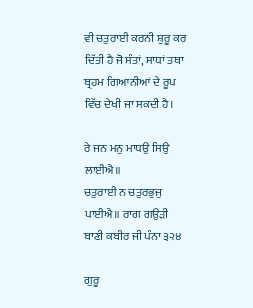ਵੀ ਚਤੁਰਾਈ ਕਰਨੀ ਸ਼ੁਰੂ ਕਰ ਦਿੱਤੀ ਹੈ ਜੋ ਸੰਤਾਂ, ਸਾਧਾਂ ਤਥਾ ਬ੍ਰਹਮ ਗਿਆਨੀਆਂ ਦੇ ਰੂਪ ਵਿੱਚ ਦੇਖੀ ਜਾ ਸਕਦੀ ਹੈ।

ਰੇ ਜਨ ਮਨੁ ਮਾਧਉ ਸਿਉ ਲਾਈਐ॥
ਚਤੁਰਾਈ ਨ ਚਤੁਰਭੁਜੁ ਪਾਈਐ॥ ਰਾਗ ਗਉੜੀ ਬਾਣੀ ਕਬੀਰ ਜੀ ਪੰਨਾ ੩੨੪

ਗੁਰੂ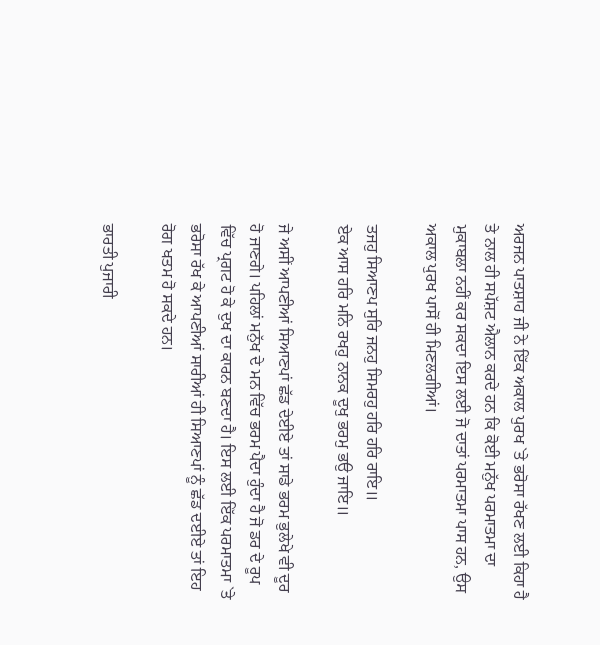ਅਰਜਨ ਪਾਤਸ਼ਾਹ ਜੀ ਨੇ ਇੱਕ ਅਕਾਲ ਪੁਰਖ `ਤੇ ਭਰੋਸਾ ਰੱਖਣ ਲਈ ਕਿਹਾ ਹੈ ਤੇ ਨਾਲ ਹੀ ਸਪੱਸ਼ਟ ਐਲਾਨ ਕਰਦੇ ਹਨ ਕਿ ਕੋਈ ਮਨੁੱਖ ਪਰਮਾਤਮਾ ਦਾ ਮੁਕਾਬਲਾ ਨਹੀਂ ਕਰ ਸਕਦਾ ਇਸ ਲਈ ਜੋ ਦਾਤਾਂ ਪਰਮਾਤਮਾ ਪਾਸ ਹਨ, ਉਸ ਅਕਾਲ ਪੁਰਖ ਪਾਸੋਂ ਹੀ ਮਿਣਲਗੀਆਂ।

ਤਜਹੁ ਸਿਆਣਪ ਸੁਰਿ ਜਨਹੁ ਸਿਮਰਹੁ ਹਰਿ ਹਰਿ ਰਾਇ॥
ਏਕ ਆਸ ਹਰਿ ਮਨਿ ਰਖਹੁ ਨਾਨਕ ਦੂਖੁ ਭਰਮੁ ਭਉ ਜਾਇ॥

ਜੇ ਅਸੀਂ ਆਪਣੀਆਂ ਸਿਆਣਪਾਂ ਛੱਡ ਦੇਈਏ ਤਾਂ ਸਾਡੇ ਭਰਮ ਭੁਲੇਖੇ ਵੀ ਦੂਰ ਹੋ ਜਾਣਗੇ। ਪਹਿਲਾਂ ਮਨੁੱਖ ਦੇ ਮਨ ਵਿੱਚ ਭਰਮ ਪੈਦਾ ਹੁੰਦਾ ਹੈ ਜੋ ਡਰ ਦੇ ਰੂਪ ਵਿੱਚ ਪ੍ਰਗਟ ਹੋ ਕੇ ਦੁਖ ਦਾ ਕਾਰਨ ਬਣਦਾ ਹੈ। ਇਸ ਲਈ ਇੱਕ ਪਰਮਾਤਮਾ `ਤੇ ਭਰੋਸਾ ਰੱਖ ਕੇ ਆਪਣੀਆਂ ਸਾਰੀਆਂ ਹੀ ਸਿਆਣਪਾਂ ਨੂੰ ਛੱਡ ਦਈਏ ਤਾਂ ਇਹ ਰੋਗ ਖਤਮ ਹੋ ਸਕਦੇ ਹਨ।

ਭਾਰਤੀ ਪੁਜਾਰੀ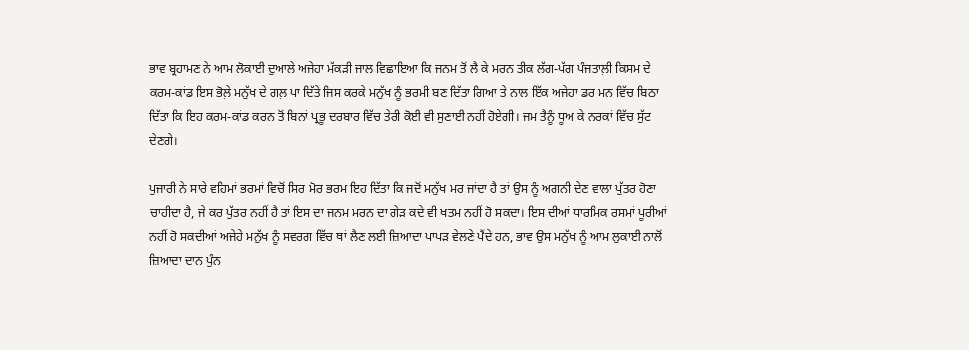ਭਾਵ ਬ੍ਰਹਾਮਣ ਨੇ ਆਮ ਲੋਕਾਈ ਦੁਆਲੇ ਅਜੇਹਾ ਮੱਕੜੀ ਜਾਲ ਵਿਛਾਇਆ ਕਿ ਜਨਮ ਤੋਂ ਲੈ ਕੇ ਮਰਨ ਤੀਕ ਲੱਗ-ਪੱਗ ਪੰਜਤਾਲ਼ੀ ਕਿਸਮ ਦੇ ਕਰਮ-ਕਾਂਡ ਇਸ ਭੋਲ਼ੇ ਮਨੁੱਖ ਦੇ ਗਲ਼ ਪਾ ਦਿੱਤੇ ਜਿਸ ਕਰਕੇ ਮਨੁੱਖ ਨੂੰ ਭਰਮੀ ਬਣ ਦਿੱਤਾ ਗਿਆ ਤੇ ਨਾਲ ਇੱਕ ਅਜੇਹਾ ਡਰ ਮਨ ਵਿੱਚ ਬਿਠਾ ਦਿੱਤਾ ਕਿ ਇਹ ਕਰਮ-ਕਾਂਡ ਕਰਨ ਤੋਂ ਬਿਨਾਂ ਪ੍ਰਭੂ ਦਰਬਾਰ ਵਿੱਚ ਤੇਰੀ ਕੋਈ ਵੀ ਸੁਣਾਈ ਨਹੀਂ ਹੋਏਗੀ। ਜਮ ਤੈਨੂੰ ਧੂਅ ਕੇ ਨਰਕਾਂ ਵਿੱਚ ਸੁੱਟ ਦੇਣਗੇ।

ਪੁਜਾਰੀ ਨੇ ਸਾਰੇ ਵਹਿਮਾਂ ਭਰਮਾਂ ਵਿਚੋਂ ਸਿਰ ਮੋਰ ਭਰਮ ਇਹ ਦਿੱਤਾ ਕਿ ਜਦੋਂ ਮਨੁੱਖ ਮਰ ਜਾਂਦਾ ਹੈ ਤਾਂ ਉਸ ਨੂੰ ਅਗਨੀ ਦੇਣ ਵਾਲਾ ਪੁੱਤਰ ਹੋਣਾ ਚਾਹੀਦਾ ਹੈ, ਜੇ ਕਰ ਪੁੱਤਰ ਨਹੀਂ ਹੈ ਤਾਂ ਇਸ ਦਾ ਜਨਮ ਮਰਨ ਦਾ ਗੇੜ ਕਦੇ ਵੀ ਖਤਮ ਨਹੀਂ ਹੋ ਸਕਦਾ। ਇਸ ਦੀਆਂ ਧਾਰਮਿਕ ਰਸਮਾਂ ਪੂਰੀਆਂ ਨਹੀਂ ਹੋ ਸਕਦੀਆਂ ਅਜੇਹੇ ਮਨੁੱਖ ਨੂੰ ਸਵਰਗ ਵਿੱਚ ਥਾਂ ਲੈਣ ਲਈ ਜ਼ਿਆਦਾ ਪਾਪੜ ਵੇਲਣੇ ਪੈਂਦੇ ਹਨ, ਭਾਵ ਉਸ ਮਨੁੱਖ ਨੂੰ ਆਮ ਲੁਕਾਈ ਨਾਲੋਂ ਜ਼ਿਆਦਾ ਦਾਨ ਪੁੰਨ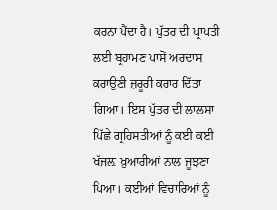ਕਰਨਾ ਪੈਂਦਾ ਹੈ। ਪੁੱਤਰ ਦੀ ਪ੍ਰਾਪਤੀ ਲਈ ਬ੍ਰਹਾਮਣ ਪਾਸੋਂ ਅਰਦਾਸ ਕਰਾਉਣੀ ਜ਼ਰੂਰੀ ਕਰਾਰ ਦਿੱਤਾ ਗਿਆ। ਇਸ ਪੁੱਤਰ ਦੀ ਲਾਲਸਾ ਪਿੱਛੇ ਗ੍ਰਹਿਸਤੀਆਂ ਨੂੰ ਕਈ ਕਈ ਖੱਜਲ਼ ਖ਼ੁਆਰੀਆਂ ਨਾਲ ਜੂਝਣਾ ਪਿਆ। ਕਈਆਂ ਵਿਚਾਰਿਆਂ ਨੂੰ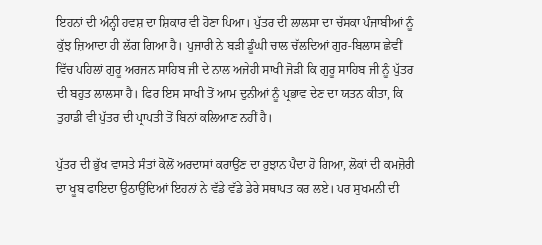ਇਹਨਾਂ ਦੀ ਅੰਨ੍ਹੀ ਹਵਸ਼ ਦਾ ਸ਼ਿਕਾਰ ਵੀ ਹੋਣਾ ਪਿਆ। ਪੁੱਤਰ ਦੀ ਲਾਲਸਾ ਦਾ ਚੱਸਕਾ ਪੰਜਾਬੀਆਂ ਨੂੰ ਕੁੱਝ ਜ਼ਿਆਦਾ ਹੀ ਲੱਗ ਗਿਆ ਹੈ। ਪੁਜਾਰੀ ਨੇ ਬੜੀ ਡੂੰਘੀ ਚਾਲ ਚੱਲਦਿਆਂ ਗੁਰ-ਬਿਲਾਸ ਛੇਵੀਂ ਵਿੱਚ ਪਹਿਲਾਂ ਗੁਰੂ ਅਰਜਨ ਸਾਹਿਬ ਜੀ ਦੇ ਨਾਲ ਅਜੇਹੀ ਸਾਖੀ ਜੋੜੀ ਕਿ ਗੁਰੂ ਸਾਹਿਬ ਜੀ ਨੂੰ ਪੁੱਤਰ ਦੀ ਬਹੁਤ ਲਾਲਸਾ ਹੈ। ਫਿਰ ਇਸ ਸਾਖੀ ਤੋਂ ਆਮ ਦੁਨੀਆਂ ਨੂੰ ਪ੍ਰਭਾਵ ਦੇਣ ਦਾ ਯਤਨ ਕੀਤਾ, ਕਿ ਤੁਹਾਡੀ ਵੀ ਪੁੱਤਰ ਦੀ ਪ੍ਰਾਪਤੀ ਤੋਂ ਬਿਨਾਂ ਕਲਿਆਣ ਨਹੀਂ ਹੈ।

ਪੁੱਤਰ ਦੀ ਭੁੱਖ ਵਾਸਤੇ ਸੰਤਾਂ ਕੋਲੋਂ ਅਰਦਾਸਾਂ ਕਰਾਉਂਣ ਦਾ ਰੁਝਾਨ ਪੈਦਾ ਹੋ ਗਿਆ, ਲੋਕਾਂ ਦੀ ਕਮਜ਼ੋਰੀ ਦਾ ਖੂਬ ਫਾਇਦਾ ਉਠਾਉਂਦਿਆਂ ਇਹਨਾਂ ਨੇ ਵੱਡੇ ਵੱਡੇ ਡੇਰੇ ਸਥਾਪਤ ਕਰ ਲਏ। ਪਰ ਸੁਖਮਨੀ ਦੀ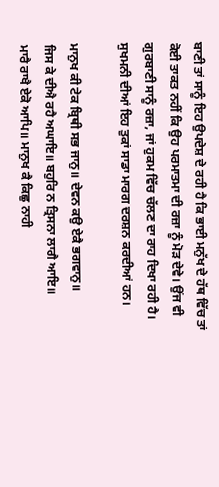ਬਾਣੀ ਤਾਂ ਸਾਨੂੰ ਇਹ ਉਪਦੇਸ਼ ਦੇ ਰਹੀ ਹੈ ਕਿ ਭਾਈ ਮਨੁੱਖ ਦੇ ਹੱਥ ਵਿੱਚ ਤਾਂ ਕੋਈ ਤਾਕਤ ਨਹੀਂ ਕਿ ਉਹ ਪਰਮਾਤਮਾ ਦੀ ਰਜ਼ਾ ਨੂੰ ਮੋੜ ਦੇਵੇ। ਉਂਜ ਵੀ ਗੁਰਬਾਣੀ ਸਾਨੂੰ ਰਜ਼ਾ, ਜਾਂ ਹੁਕਮ ਵਿੱਚ ਚੱਲਣ ਦਾ ਰਾਹ ਦਿਖਾ ਰਹੀ ਹੈ। ਸੁਖਮਨੀ ਦੀਆਂ ਇਹ ਤੁਕਾਂ ਸਾਡਾ ਮਾਰਗ ਦਰਸ਼ਨ ਕਰਦੀਆਂ ਹਨ।

ਮਾਨੁਖ ਕੀ ਟੇਕ ਬ੍ਰਿਥੀ ਸਭ ਜਾਨੁ॥ ਦੇਵਨ ਕਉ ਏਕੈ ਭਗਵਾਨੁ॥
ਜਿਸ ਕੇ ਦੀਐ ਰਹੈ ਅਘਾਇ॥ ਬਹੁਰਿ ਨ ਤ੍ਰਿਸਨਾ ਲਾਗੈ ਆਇ॥
ਮਾਰੈ ਰਾਖੈ ਏਕੋ ਆਪਿ॥ ਮਾਨੁਖ ਕੈ ਕਿਛੁ ਨਾਹੀ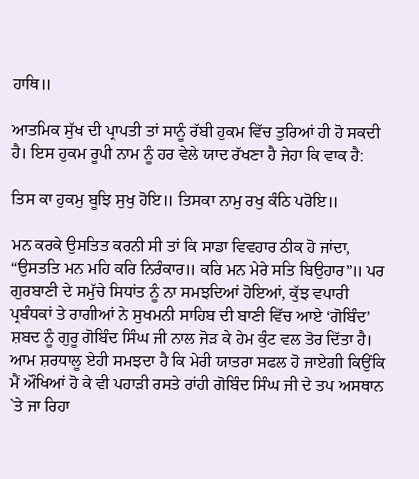ਹਾਥਿ॥

ਆਤਮਿਕ ਸੁੱਖ ਦੀ ਪ੍ਰਾਪਤੀ ਤਾਂ ਸਾਨੂੰ ਰੱਬੀ ਹੁਕਮ ਵਿੱਚ ਤੁਰਿਆਂ ਹੀ ਹੋ ਸਕਦੀ ਹੈ। ਇਸ ਹੁਕਮ ਰੂਪੀ ਨਾਮ ਨੂੰ ਹਰ ਵੇਲੇ ਯਾਦ ਰੱਖਣਾ ਹੈ ਜੇਹਾ ਕਿ ਵਾਕ ਹੈ:

ਤਿਸ ਕਾ ਹੁਕਮੁ ਬੂਝਿ ਸੁਖੁ ਹੋਇ॥ ਤਿਸਕਾ ਨਾਮੁ ਰਖੁ ਕੰਠਿ ਪਰੋਇ॥

ਮਨ ਕਰਕੇ ਉਸਤਿਤ ਕਰਨੀ ਸੀ ਤਾਂ ਕਿ ਸਾਡਾ ਵਿਵਹਾਰ ਠੀਕ ਹੋ ਜਾਂਦਾ, “ਉਸਤਤਿ ਮਨ ਮਹਿ ਕਰਿ ਨਿਰੰਕਾਰ॥ ਕਰਿ ਮਨ ਮੇਰੇ ਸਤਿ ਬਿਉਹਾਰ”॥ ਪਰ ਗੁਰਬਾਣੀ ਦੇ ਸਮੁੱਚੇ ਸਿਧਾਂਤ ਨੂੰ ਨਾ ਸਮਝਦਿਆਂ ਹੋਇਆਂ, ਕੁੱਝ ਵਪਾਰੀ ਪ੍ਰਬੰਧਕਾਂ ਤੇ ਰਾਗੀਆਂ ਨੇ ਸੁਖਮਨੀ ਸਾਹਿਬ ਦੀ ਬਾਣੀ ਵਿੱਚ ਆਏ ‘ਗੋਬਿੰਦ’ ਸ਼ਬਦ ਨੂੰ ਗੁਰੂ ਗੋਬਿੰਦ ਸਿੰਘ ਜੀ ਨਾਲ ਜੋੜ ਕੇ ਹੇਮ ਕੁੰਟ ਵਲ ਤੋਰ ਦਿੱਤਾ ਹੈ। ਆਮ ਸ਼ਰਧਾਲੂ ਏਹੀ ਸਮਝਦਾ ਹੈ ਕਿ ਮੇਰੀ ਯਾਤਰਾ ਸਫਲ ਹੋ ਜਾਏਗੀ ਕਿਉਂਕਿ ਮੈਂ ਔਖਿਆਂ ਹੋ ਕੇ ਵੀ ਪਹਾੜੀ ਰਸਤੇ ਰਾਂਹੀ ਗੋਬਿੰਦ ਸਿੰਘ ਜੀ ਦੇ ਤਪ ਅਸਥਾਨ `ਤੇ ਜਾ ਰਿਹਾ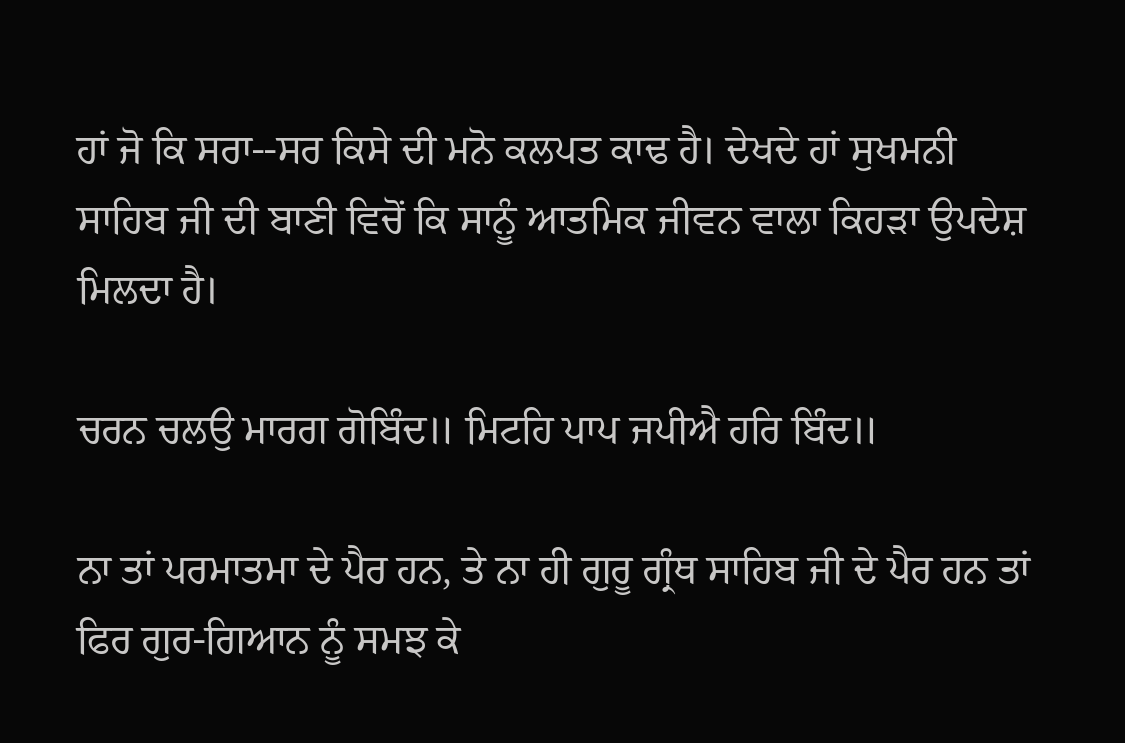ਹਾਂ ਜੋ ਕਿ ਸਰਾ--ਸਰ ਕਿਸੇ ਦੀ ਮਨੋ ਕਲਪਤ ਕਾਢ ਹੈ। ਦੇਖਦੇ ਹਾਂ ਸੁਖਮਨੀ ਸਾਹਿਬ ਜੀ ਦੀ ਬਾਣੀ ਵਿਚੋਂ ਕਿ ਸਾਨੂੰ ਆਤਮਿਕ ਜੀਵਨ ਵਾਲਾ ਕਿਹੜਾ ਉਪਦੇਸ਼ ਮਿਲਦਾ ਹੈ।

ਚਰਨ ਚਲਉ ਮਾਰਗ ਗੋਬਿੰਦ॥ ਮਿਟਹਿ ਪਾਪ ਜਪੀਐ ਹਰਿ ਬਿੰਦ॥

ਨਾ ਤਾਂ ਪਰਮਾਤਮਾ ਦੇ ਪੈਰ ਹਨ, ਤੇ ਨਾ ਹੀ ਗੁਰੂ ਗ੍ਰੰਥ ਸਾਹਿਬ ਜੀ ਦੇ ਪੈਰ ਹਨ ਤਾਂ ਫਿਰ ਗੁਰ-ਗਿਆਨ ਨੂੰ ਸਮਝ ਕੇ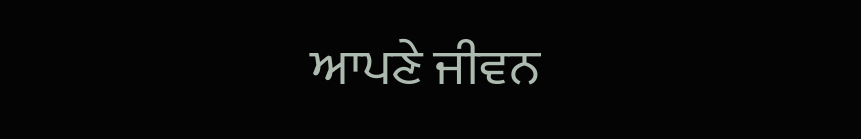ਆਪਣੇ ਜੀਵਨ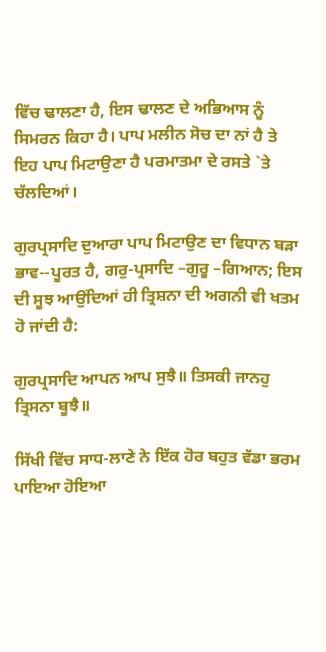ਵਿੱਚ ਢਾਲਣਾ ਹੈ, ਇਸ ਢਾਲਣ ਦੇ ਅਭਿਆਸ ਨੂੰ ਸਿਮਰਨ ਕਿਹਾ ਹੈ। ਪਾਪ ਮਲੀਨ ਸੋਚ ਦਾ ਨਾਂ ਹੈ ਤੇ ਇਹ ਪਾਪ ਮਿਟਾਉਣਾ ਹੈ ਪਰਮਾਤਮਾ ਦੇ ਰਸਤੇ `ਤੇ ਚੱਲਦਿਆਂ।

ਗੁਰਪ੍ਰਸਾਦਿ ਦੁਆਰਾ ਪਾਪ ਮਿਟਾਉਣ ਦਾ ਵਿਧਾਨ ਬੜਾ ਭਾਵ--ਪੂਰਤ ਹੈ, ਗਰੁ-ਪ੍ਰਸਾਦਿ –ਗੁਰੂ –ਗਿਆਨ; ਇਸ ਦੀ ਸੂਝ ਆਉਂਦਿਆਂ ਹੀ ਤ੍ਰਿਸ਼ਨਾ ਦੀ ਅਗਨੀ ਵੀ ਖਤਮ ਹੋ ਜਾਂਦੀ ਹੈ:

ਗੁਰਪ੍ਰਸਾਦਿ ਆਪਨ ਆਪ ਸੁਝੈ॥ ਤਿਸਕੀ ਜਾਨਹੁ ਤ੍ਰਿਸਨਾ ਬੂਝੈ॥

ਸਿੱਖੀ ਵਿੱਚ ਸਾਧ-ਲਾਣੇ ਨੇ ਇੱਕ ਹੋਰ ਬਹੁਤ ਵੱਡਾ ਭਰਮ ਪਾਇਆ ਹੋਇਆ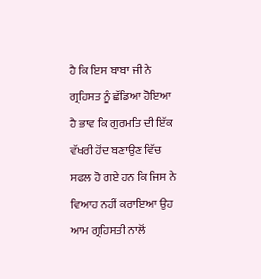ਹੈ ਕਿ ਇਸ ਬਾਬਾ ਜੀ ਨੇ ਗ੍ਰਹਿਸਤ ਨੂੰ ਛੱਡਿਆ ਹੋਇਆ ਹੈ ਭਾਵ ਕਿ ਗੁਰਮਤਿ ਦੀ ਇੱਕ ਵੱਖਰੀ ਹੋਂਦ ਬਣਾਉਣ ਵਿੱਚ ਸਫਲ ਹੋ ਗਏ ਹਨ ਕਿ ਜਿਸ ਨੇ ਵਿਆਹ ਨਹੀਂ ਕਰਾਇਆ ਉਹ ਆਮ ਗ੍ਰਹਿਸਤੀ ਨਾਲੋਂ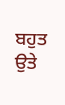ਬਹੁਤ ਉਤੇ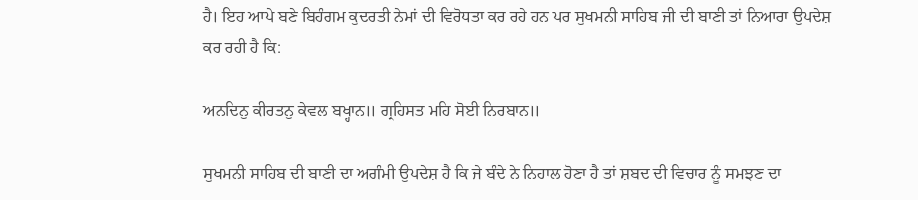ਹੈ। ਇਹ ਆਪੇ ਬਣੇ ਬਿਹੰਗਮ ਕੁਦਰਤੀ ਨੇਮਾਂ ਦੀ ਵਿਰੋਧਤਾ ਕਰ ਰਹੇ ਹਨ ਪਰ ਸੁਖਮਨੀ ਸਾਹਿਬ ਜੀ ਦੀ ਬਾਣੀ ਤਾਂ ਨਿਆਰਾ ਉਪਦੇਸ਼ ਕਰ ਰਹੀ ਹੈ ਕਿ:

ਅਨਦਿਨੁ ਕੀਰਤਨੁ ਕੇਵਲ ਬਖ੍ਹਾਨ॥ ਗ੍ਰਹਿਸਤ ਮਹਿ ਸੋਈ ਨਿਰਬਾਨ॥

ਸੁਖਮਨੀ ਸਾਹਿਬ ਦੀ ਬਾਣੀ ਦਾ ਅਗੰਮੀ ਉਪਦੇਸ਼ ਹੈ ਕਿ ਜੇ ਬੰਦੇ ਨੇ ਨਿਹਾਲ ਹੋਣਾ ਹੈ ਤਾਂ ਸ਼ਬਦ ਦੀ ਵਿਚਾਰ ਨੂੰ ਸਮਝਣ ਦਾ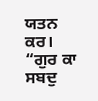ਯਤਨ ਕਰ। “ਗੁਰ ਕਾ ਸਬਦੁ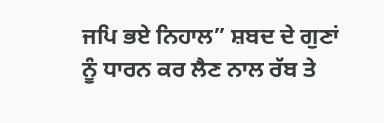ਜਪਿ ਭਏ ਨਿਹਾਲ” ਸ਼ਬਦ ਦੇ ਗੁਣਾਂ ਨੂੰ ਧਾਰਨ ਕਰ ਲੈਣ ਨਾਲ ਰੱਬ ਤੇ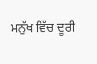ਮਨੁੱਖ ਵਿੱਚ ਦੂਰੀ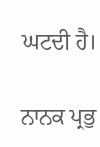ਘਟਦੀ ਹੈ।

ਨਾਨਕ ਪ੍ਰਭੁ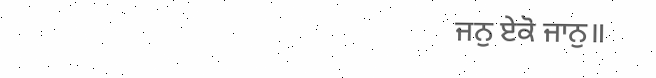ਜਨੁ ਏਕੋ ਜਾਨੁ॥